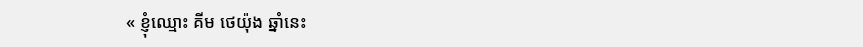« ខ្ញុំឈ្មោះ គីម ថេយ៉ុង ឆ្នាំនេះ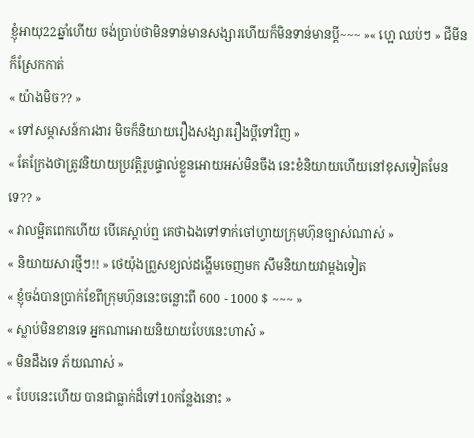ខ្ញុំអាយុ22ឆ្នាំហើយ ចង់ប្រាប់ថាមិនទាន់មានសង្សារហើយក៏មិនទាន់មានបី្ដ~~~ »« ហ្អេ ឈប់ៗ » ជីមីនក៏ស្រែកកាត់
« យ៉ាងមិច?? »
« ទៅសម្ភាសន៍ការងារ មិចក៏និយាយរឿងសង្សាររឿងប្ដីទៅវិញ »
« តែក្រែងថាត្រូវនិយាយប្រវត្តិរូបផ្ទាល់ខ្លួនអោយអស់មិនចឹង នេះខំនិយាយហើយនៅខុសទៀតមែនទេ?? »
« វាលម្អិតពេកហើយ បើគេស្ដាប់ឮ គេថាឯងទៅទាក់ចៅហ្វាយក្រុមហ៊ុនច្បាស់ណាស់ »
« និយាយសារថ្មីៗ!! » ថេយ៉ុងព្រួសខ្យល់ដង្ហើមចេញមក សឹមនិយាយវាម្ដងទៀត
« ខ្ញុំចង់បានប្រាក់ខែពីក្រុមហ៊ុននេះចន្លោះពី 600 - 1000 $ ~~~ »
« ស្លាប់មិនខានទេ អ្នកណាអោយនិយាយបែបនេះហាស៎ »
« មិនដឹងទេ ភ័យណាស់ »
« បែបនេះហើយ បានជាធ្លាក់ដ៏ទៅ10កន្លែងនោះ »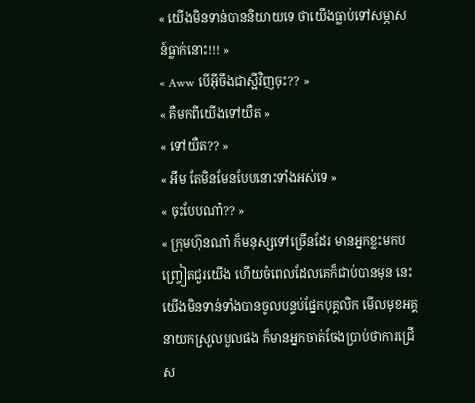« យើងមិនទាន់បាននិយាយទេ ថាយើងធ្លាប់ទៅសម្ភាសន៍ធ្លាក់នោះ!!! »
« Aww បើអ៊ីចឹងជាស្អីវិញចុះ?? »
« គឺមកពីយើងទៅយឺត »
« ទៅយឺត?? »
« អឹម តែមិនមែនបែបនោះទាំងអស់ទេ »
« ចុះបែបណា៎?? »
« ក្រុមហ៊ុនណា៎ ក៏មនុស្សទៅច្រើនដែរ មានអ្នកខ្លះមកបញ្ច្រៀតជួរយើង ហើយចំពេលដែលគេក៏ជាប់បានមុន នេះយើងមិនទាន់ទាំងបានចូលបន្ទប់ផ្នែកបុគ្គលិក មើលមុខអគ្គនាយកស្រួលបួលផង ក៏មានអ្នកចាត់ចែងប្រាប់ថាការជ្រើស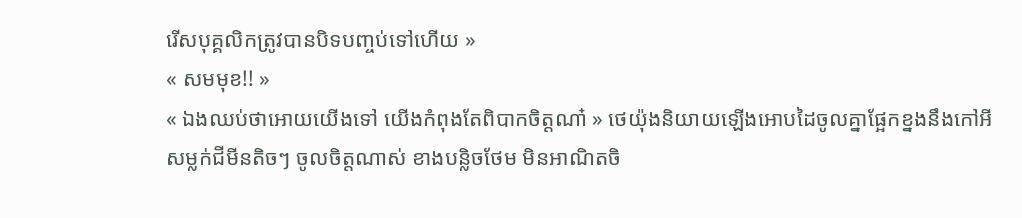រើសបុគ្គលិកត្រូវបានបិទបញ្ចប់ទៅហើយ »
« សមមុខ!! »
« ឯងឈប់ថាអោយយើងទៅ យើងកំពុងតែពិបាកចិត្តណា៎ » ថេយ៉ុងនិយាយឡើងអោបដៃចូលគ្នាផ្អែកខ្នងនឹងកៅអីសម្លក់ជីមីនតិចៗ ចូលចិត្តណាស់ ខាងបន្លិចថែម មិនអាណិតចិ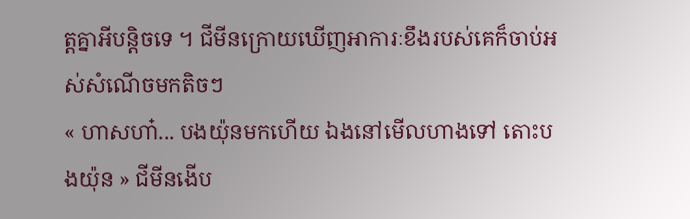ត្តគ្នាអីបន្តិចទេ ។ ជីមីនក្រោយឃើញអាការៈខឹងរបស់គេក៏ចាប់អស់សំណើចមកតិចៗ
« ហាសហា៎... បងយ៉ុនមកហើយ ឯងនៅមើលហាងទៅ តោះបងយ៉ុន » ជីមីនងើប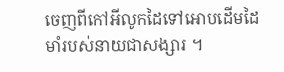ចេញពីកៅអីលូកដៃទៅអោបដើមដៃមាំរបស់នាយជាសង្សារ ។